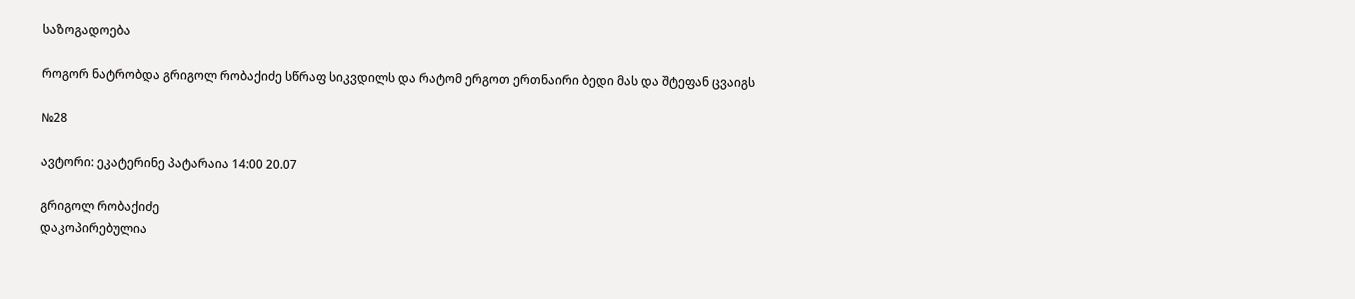საზოგადოება

როგორ ნატრობდა გრიგოლ რობაქიძე სწრაფ სიკვდილს და რატომ ერგოთ ერთნაირი ბედი მას და შტეფან ცვაიგს

№28

ავტორი: ეკატერინე პატარაია 14:00 20.07

გრიგოლ რობაქიძე
დაკოპირებულია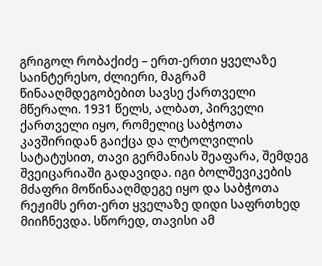გრიგოლ რობაქიძე – ერთ-ერთი ყველაზე საინტერესო, ძლიერი, მაგრამ წინააღმდეგობებით სავსე ქართველი მწერალი. 1931 წელს, ალბათ, პირველი ქართველი იყო, რომელიც საბჭოთა კავშირიდან გაიქცა და ლტოლვილის სატატუსით, თავი გერმანიას შეაფარა, შემდეგ შვეიცარიაში გადავიდა. იგი ბოლშევიკების მძაფრი მოწინააღმდეგე იყო და საბჭოთა რეჟიმს ერთ-ერთ ყველაზე დიდი საფრთხედ მიიჩნევდა. სწორედ, თავისი ამ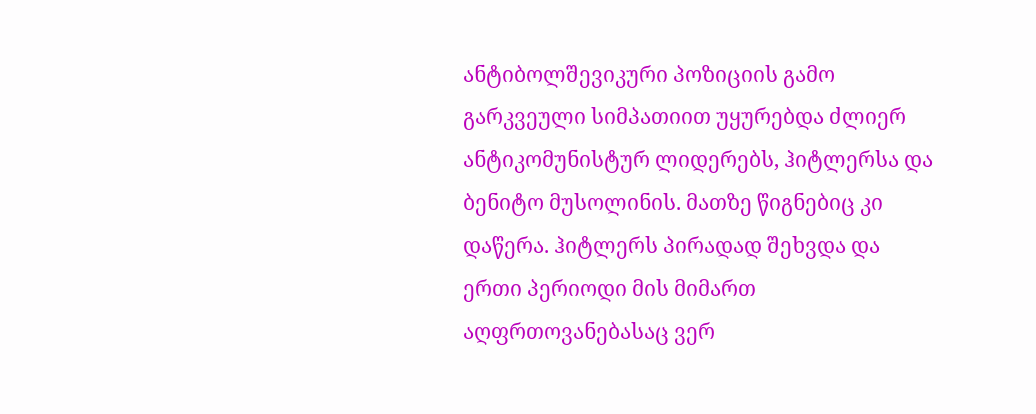ანტიბოლშევიკური პოზიციის გამო გარკვეული სიმპათიით უყურებდა ძლიერ ანტიკომუნისტურ ლიდერებს, ჰიტლერსა და ბენიტო მუსოლინის. მათზე წიგნებიც კი დაწერა. ჰიტლერს პირადად შეხვდა და ერთი პერიოდი მის მიმართ აღფრთოვანებასაც ვერ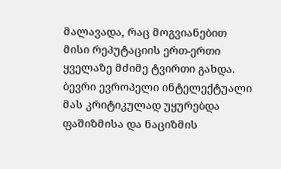მალავადა, რაც მოგვიანებით მისი რეპუტაციის ერთ-ერთი ყველაზე მძიმე ტვირთი გახდა. ბევრი ევროპელი ინტელექტუალი მას კრიტიკულად უყურებდა ფაშიზმისა და ნაციზმის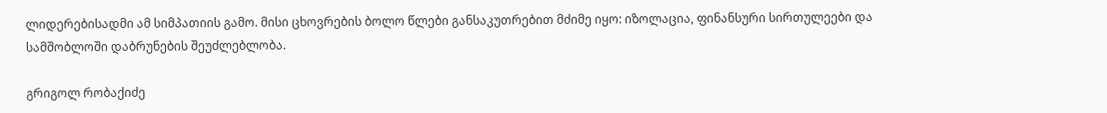ლიდერებისადმი ამ სიმპათიის გამო. მისი ცხოვრების ბოლო წლები განსაკუთრებით მძიმე იყო: იზოლაცია, ფინანსური სირთულეები და სამშობლოში დაბრუნების შეუძლებლობა.

გრიგოლ რობაქიძე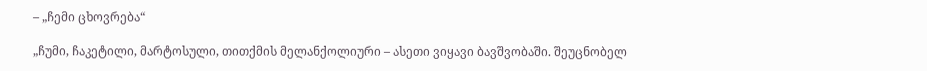– „ჩემი ცხოვრება“

„ჩუმი, ჩაკეტილი, მარტოსული, თითქმის მელანქოლიური – ასეთი ვიყავი ბავშვობაში. შეუცნობელ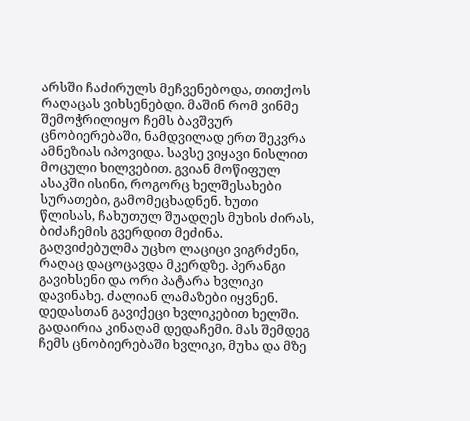არსში ჩაძირულს მეჩვენებოდა, თითქოს რაღაცას ვიხსენებდი. მაშინ რომ ვინმე შემოჭრილიყო ჩემს ბავშვურ ცნობიერებაში, ნამდვილად ერთ შეკვრა ამნეზიას იპოვიდა. სავსე ვიყავი ნისლით მოცული ხილვებით. გვიან მოწიფულ ასაკში ისინი, როგორც ხელშესახები სურათები, გამომეცხადნენ. ხუთი წლისას, ჩახუთულ შუადღეს მუხის ძირას, ბიძაჩემის გვერდით მეძინა. გაღვიძებულმა უცხო ლაციცი ვიგრძენი, რაღაც დაცოცავდა მკერდზე. პერანგი გავიხსენი და ორი პატარა ხვლიკი დავინახე. ძალიან ლამაზები იყვნენ. დედასთან გავიქეცი ხვლიკებით ხელში. გადაირია კინაღამ დედაჩემი. მას შემდეგ ჩემს ცნობიერებაში ხვლიკი, მუხა და მზე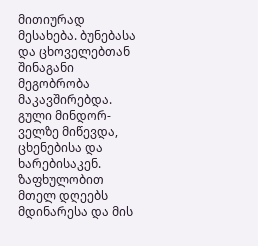მითიურად მესახება. ბუნებასა და ცხოველებთან შინაგანი მეგობრობა მაკავშირებდა. გული მინდორ-ველზე მიწევდა, ცხენებისა და ხარებისაკენ. ზაფხულობით მთელ დღეებს მდინარესა და მის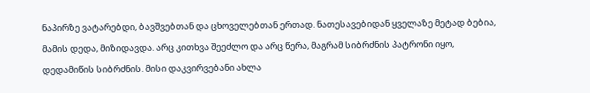ნაპირზე ვატარებდი, ბავშვებთან და ცხოველებთან ერთად. ნათესავებიდან ყველაზე მეტად ბებია, მამის დედა, მიზიდავდა. არც კითხვა შეეძლო და არც წერა, მაგრამ სიბრძნის პატრონი იყო, დედამიწის სიბრძნის. მისი დაკვირვებანი ახლა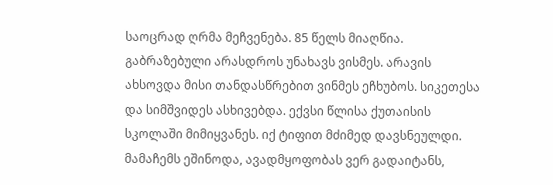საოცრად ღრმა მეჩვენება. 85 წელს მიაღწია. გაბრაზებული არასდროს უნახავს ვისმეს. არავის ახსოვდა მისი თანდასწრებით ვინმეს ეჩხუბოს. სიკეთესა და სიმშვიდეს ასხივებდა. ექვსი წლისა ქუთაისის სკოლაში მიმიყვანეს. იქ ტიფით მძიმედ დავსნეულდი. მამაჩემს ეშინოდა, ავადმყოფობას ვერ გადაიტანს,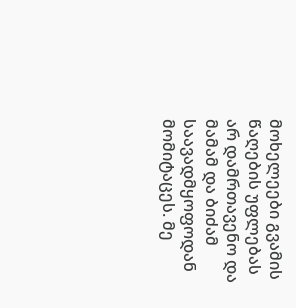მოხელეები გვამის წაღების უფლებას არ დამრთავენო და მამამ და ბიძამ საავადმყოფოდან მომიტაცეს. მე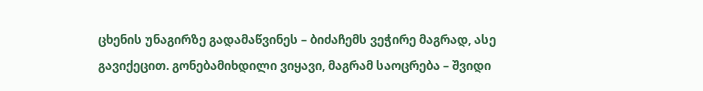ცხენის უნაგირზე გადამაწვინეს – ბიძაჩემს ვეჭირე მაგრად, ასე გავიქეცით. გონებამიხდილი ვიყავი, მაგრამ საოცრება – შვიდი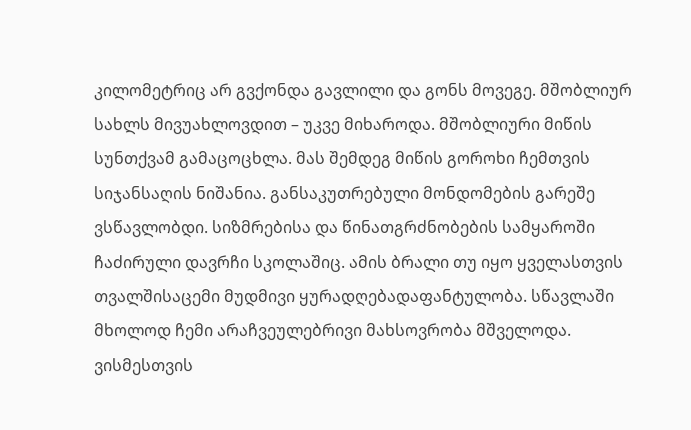კილომეტრიც არ გვქონდა გავლილი და გონს მოვეგე. მშობლიურ სახლს მივუახლოვდით – უკვე მიხაროდა. მშობლიური მიწის სუნთქვამ გამაცოცხლა. მას შემდეგ მიწის გოროხი ჩემთვის სიჯანსაღის ნიშანია. განსაკუთრებული მონდომების გარეშე ვსწავლობდი. სიზმრებისა და წინათგრძნობების სამყაროში ჩაძირული დავრჩი სკოლაშიც. ამის ბრალი თუ იყო ყველასთვის თვალშისაცემი მუდმივი ყურადღებადაფანტულობა. სწავლაში მხოლოდ ჩემი არაჩვეულებრივი მახსოვრობა მშველოდა. ვისმესთვის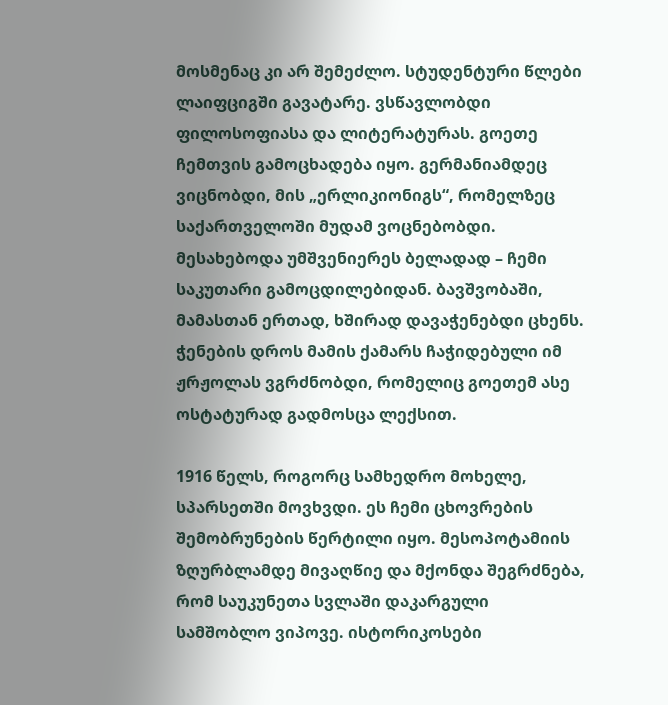მოსმენაც კი არ შემეძლო. სტუდენტური წლები ლაიფციგში გავატარე. ვსწავლობდი ფილოსოფიასა და ლიტერატურას. გოეთე ჩემთვის გამოცხადება იყო. გერმანიამდეც ვიცნობდი, მის „ერლიკიონიგს“, რომელზეც საქართველოში მუდამ ვოცნებობდი. მესახებოდა უმშვენიერეს ბელადად – ჩემი საკუთარი გამოცდილებიდან. ბავშვობაში, მამასთან ერთად, ხშირად დავაჭენებდი ცხენს. ჭენების დროს მამის ქამარს ჩაჭიდებული იმ ჟრჟოლას ვგრძნობდი, რომელიც გოეთემ ასე ოსტატურად გადმოსცა ლექსით.

1916 წელს, როგორც სამხედრო მოხელე, სპარსეთში მოვხვდი. ეს ჩემი ცხოვრების შემობრუნების წერტილი იყო. მესოპოტამიის ზღურბლამდე მივაღწიე და მქონდა შეგრძნება, რომ საუკუნეთა სვლაში დაკარგული სამშობლო ვიპოვე. ისტორიკოსები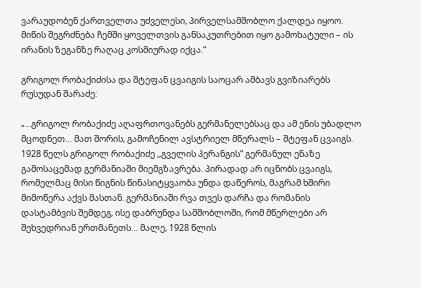ვარაუდობენ ქართველთა უძველესი, პირველსამშობლო ქალდეა იყოო. მიწის შეგრძნება ჩემში ყოველთვის განსაკუთრებით იყო გამოხატული – ის ირანის ზეგანზე რაღაც კოსმიურად იქცა.“

გრიგოლ რობაქიძისა და შტეფან ცვაიგის საოცარ ამბავს გვიზიარებს რუსუდან შარაძე:

„...გრიგოლ რობაქიძე აღაფრთოვანებს გერმანელებსაც და ამ ენის უბადლო მცოდნეთ… მათ შორის, გამოჩენილ ავსტრიელ მწერალს – შტეფან ცვაიგს. 1928 წელს გრიგოლ რობაქიძე ,,გველის პერანგის“ გერმანულ ენაზე გამოსაცემად გერმანიაში მიემგზავრება. პირადად არ იცნობს ცვაიგს, რომელმაც მისი წიგნის წინასიტყვაობა უნდა დაწეროს, მაგრამ ხშირი მიმოწერა აქვს მასთან. გერმანიაში რვა თვეს დარჩა და რომანის დასტამბვის შემდეგ, ისე დაბრუნდა სამშობლოში, რომ მწერლები არ შეხვედრიან ერთმანეთს… მალე, 1928 წლის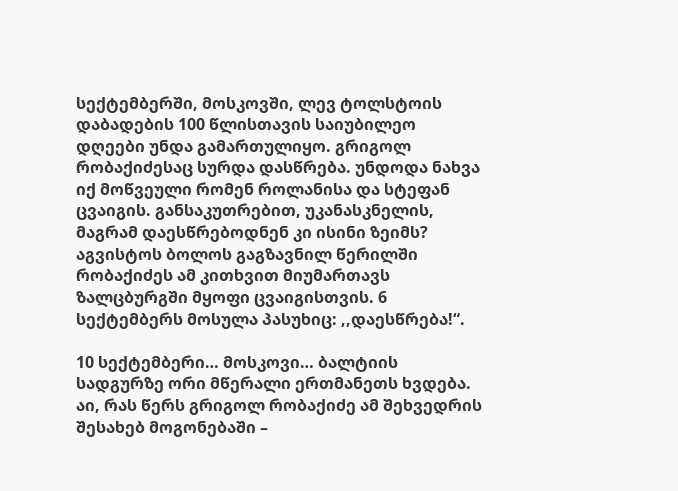სექტემბერში, მოსკოვში, ლევ ტოლსტოის დაბადების 100 წლისთავის საიუბილეო დღეები უნდა გამართულიყო. გრიგოლ რობაქიძესაც სურდა დასწრება. უნდოდა ნახვა იქ მოწვეული რომენ როლანისა და სტეფან ცვაიგის. განსაკუთრებით, უკანასკნელის, მაგრამ დაესწრებოდნენ კი ისინი ზეიმს? აგვისტოს ბოლოს გაგზავნილ წერილში რობაქიძეს ამ კითხვით მიუმართავს ზალცბურგში მყოფი ცვაიგისთვის. 6 სექტემბერს მოსულა პასუხიც: ,,დაესწრება!“.

10 სექტემბერი… მოსკოვი… ბალტიის სადგურზე ორი მწერალი ერთმანეთს ხვდება. აი, რას წერს გრიგოლ რობაქიძე ამ შეხვედრის შესახებ მოგონებაში –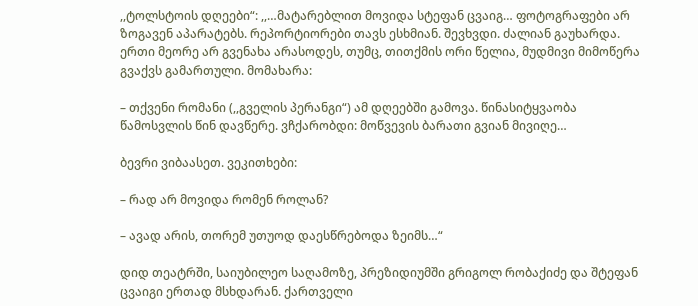,,ტოლსტოის დღეები“: ,,…მატარებლით მოვიდა სტეფან ცვაიგ… ფოტოგრაფები არ ზოგავენ აპარატებს. რეპორტიორები თავს ესხმიან. შევხვდი. ძალიან გაუხარდა. ერთი მეორე არ გვენახა არასოდეს, თუმც, თითქმის ორი წელია, მუდმივი მიმოწერა გვაქვს გამართული. მომახარა:

– თქვენი რომანი (,,გველის პერანგი“) ამ დღეებში გამოვა. წინასიტყვაობა წამოსვლის წინ დავწერე. ვჩქარობდი: მოწვევის ბარათი გვიან მივიღე…

ბევრი ვიბაასეთ. ვეკითხები:

– რად არ მოვიდა რომენ როლან?

– ავად არის, თორემ უთუოდ დაესწრებოდა ზეიმს…“

დიდ თეატრში, საიუბილეო საღამოზე, პრეზიდიუმში გრიგოლ რობაქიძე და შტეფან ცვაიგი ერთად მსხდარან. ქართველი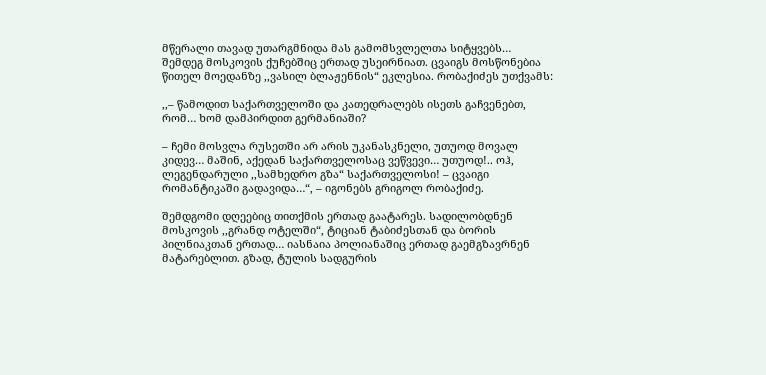მწერალი თავად უთარგმნიდა მას გამომსვლელთა სიტყვებს… შემდეგ მოსკოვის ქუჩებშიც ერთად უსეირნიათ. ცვაიგს მოსწონებია წითელ მოედანზე ,,ვასილ ბლაჟენნის“ ეკლესია. რობაქიძეს უთქვამს:

,,– წამოდით საქართველოში და კათედრალებს ისეთს გაჩვენებთ, რომ… ხომ დამპირდით გერმანიაში?

– ჩემი მოსვლა რუსეთში არ არის უკანასკნელი, უთუოდ მოვალ კიდევ… მაშინ, აქედან საქართველოსაც ვეწვევი… უთუოდ!.. ოჰ, ლეგენდარული ,,სამხედრო გზა“ საქართველოსი! – ცვაიგი რომანტიკაში გადავიდა…“, – იგონებს გრიგოლ რობაქიძე.

შემდგომი დღეებიც თითქმის ერთად გაატარეს. სადილობდნენ მოსკოვის ,,გრანდ ოტელში“, ტიციან ტაბიძესთან და ბორის პილნიაკთან ერთად… იასნაია პოლიანაშიც ერთად გაემგზავრნენ მატარებლით. გზად, ტულის სადგურის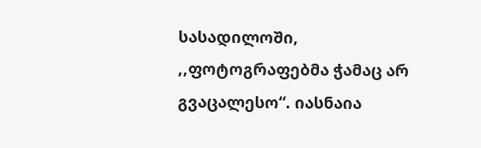სასადილოში, ,,ფოტოგრაფებმა ჭამაც არ გვაცალესო“. იასნაია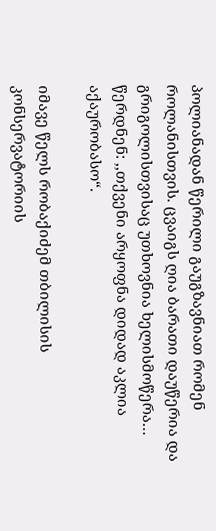პოლიანადან წერილი გაუგზავნიათ რომენ როლანისთვის. ცვაიგს ღია ბარათი დაუწერია და გრიგოლისთვისაც უთხოვნია ხელისმოწერა… წერდნენ: ,,თქვენი არყოფნა დიდად აკლია აქაურობასო“.

იმავე წელს რობაქიძემ თბილისის კონსერვატორიის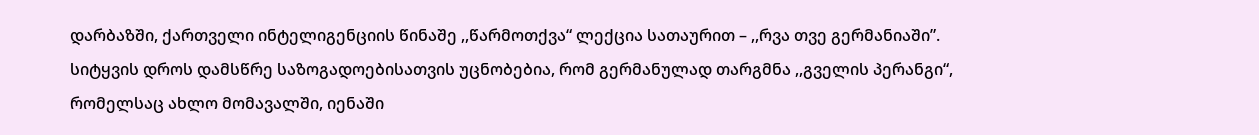დარბაზში, ქართველი ინტელიგენციის წინაშე ,,წარმოთქვა“ ლექცია სათაურით – ,,რვა თვე გერმანიაში”. სიტყვის დროს დამსწრე საზოგადოებისათვის უცნობებია, რომ გერმანულად თარგმნა ,,გველის პერანგი“, რომელსაც ახლო მომავალში, იენაში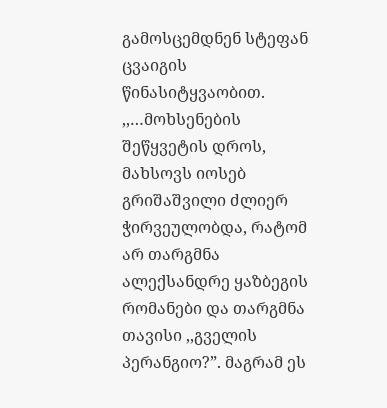გამოსცემდნენ სტეფან ცვაიგის წინასიტყვაობით. ,,…მოხსენების შეწყვეტის დროს, მახსოვს იოსებ გრიშაშვილი ძლიერ ჭირვეულობდა, რატომ არ თარგმნა ალექსანდრე ყაზბეგის რომანები და თარგმნა თავისი ,,გველის პერანგიო?”. მაგრამ ეს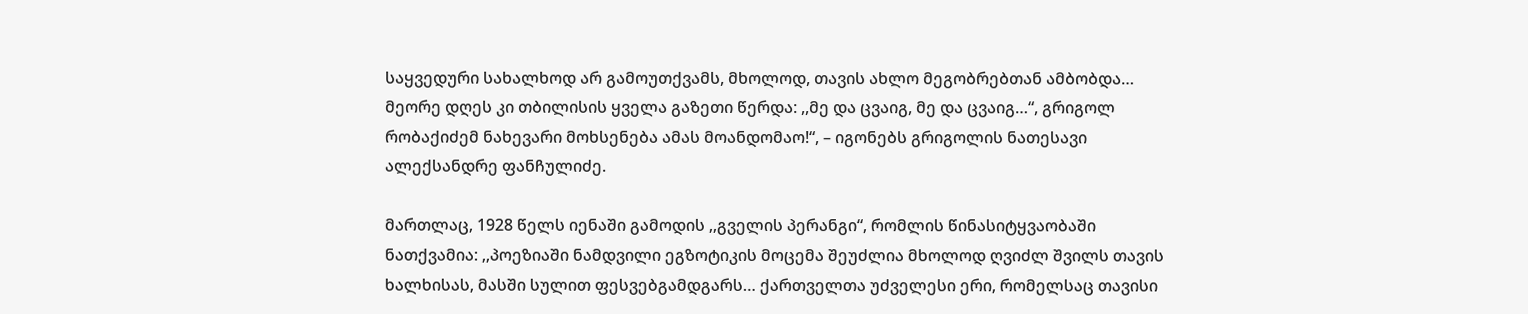საყვედური სახალხოდ არ გამოუთქვამს, მხოლოდ, თავის ახლო მეგობრებთან ამბობდა… მეორე დღეს კი თბილისის ყველა გაზეთი წერდა: ,,მე და ცვაიგ, მე და ცვაიგ…“, გრიგოლ რობაქიძემ ნახევარი მოხსენება ამას მოანდომაო!“, – იგონებს გრიგოლის ნათესავი ალექსანდრე ფანჩულიძე.

მართლაც, 1928 წელს იენაში გამოდის ,,გველის პერანგი“, რომლის წინასიტყვაობაში ნათქვამია: ,,პოეზიაში ნამდვილი ეგზოტიკის მოცემა შეუძლია მხოლოდ ღვიძლ შვილს თავის ხალხისას, მასში სულით ფესვებგამდგარს… ქართველთა უძველესი ერი, რომელსაც თავისი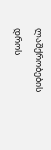ლაშქრობების დროს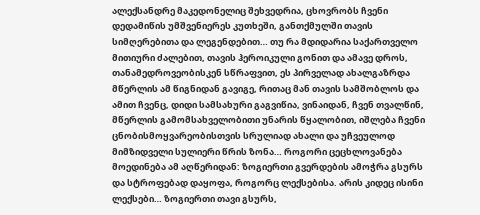ალექსანდრე მაკედონელიც შეხვედრია, ცხოვრობს ჩვენი დედამიწის უმშვენიერეს კუთხეში, განთქმულში თავის სიმღერებითა და ლეგენდებით… თუ რა მდიდარია საქართველო მითიური ძალებით, თავის ჰეროიკული გონით და ამავე დროს, თანამედროვეობისკენ სწრაფვით, ეს პირველად ახალგაზრდა მწერლის ამ წიგნიდან გავიგე, რითაც მან თავის სამშობლოს და ამით ჩვენც, დიდი სამსახური გაგვიწია, ვინაიდან, ჩვენ თვალწინ, მწერლის გამომსახველობითი უნარის წყალობით, იშლება ჩვენი ცნობისმოყვარეობისთვის სრულიად ახალი და უჩვეულოდ მიმზიდველი სულიერი წრის ზონა… როგორი ცეცხლოვანება მოედინება ამ აღწერიდან: ზოგიერთი გვერდების ამოჭრა გსურს და სტროფებად დაყოფა, როგორც ლექსებისა. არის კიდეც ისინი ლექსები… ზოგიერთი თავი გსურს,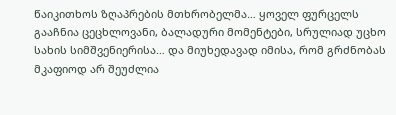წაიკითხოს ზღაპრების მთხრობელმა… ყოველ ფურცელს გააჩნია ცეცხლოვანი, ბალადური მომენტები, სრულიად უცხო სახის სიმშვენიერისა… და მიუხედავად იმისა, რომ გრძნობას მკაფიოდ არ შეუძლია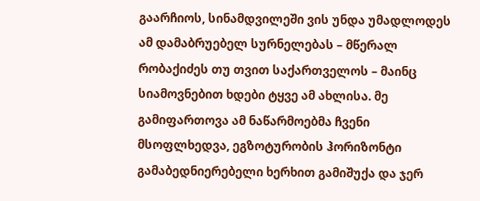გაარჩიოს, სინამდვილეში ვის უნდა უმადლოდეს ამ დამაბრუებელ სურნელებას – მწერალ რობაქიძეს თუ თვით საქართველოს – მაინც სიამოვნებით ხდები ტყვე ამ ახლისა. მე გამიფართოვა ამ ნაწარმოებმა ჩვენი მსოფლხედვა, ეგზოტურობის ჰორიზონტი გამაბედნიერებელი ხერხით გამიშუქა და ჯერ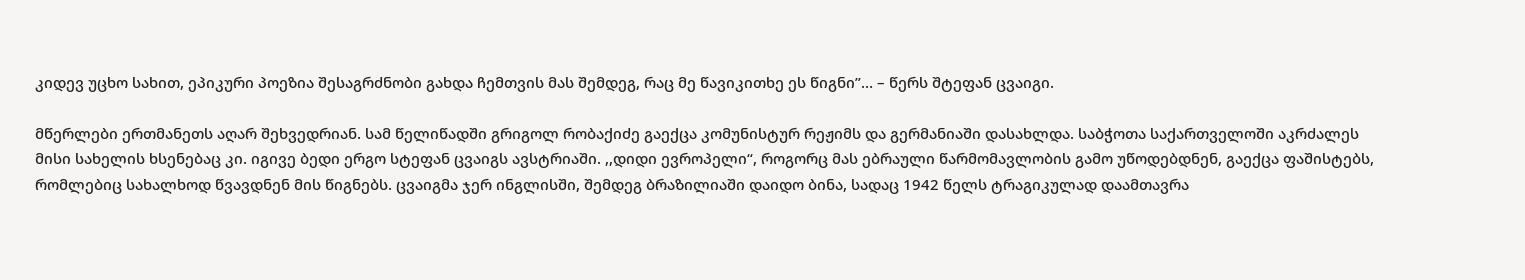კიდევ უცხო სახით, ეპიკური პოეზია შესაგრძნობი გახდა ჩემთვის მას შემდეგ, რაც მე წავიკითხე ეს წიგნი”… – წერს შტეფან ცვაიგი.

მწერლები ერთმანეთს აღარ შეხვედრიან. სამ წელიწადში გრიგოლ რობაქიძე გაექცა კომუნისტურ რეჟიმს და გერმანიაში დასახლდა. საბჭოთა საქართველოში აკრძალეს მისი სახელის ხსენებაც კი. იგივე ბედი ერგო სტეფან ცვაიგს ავსტრიაში. ,,დიდი ევროპელი“, როგორც მას ებრაული წარმომავლობის გამო უწოდებდნენ, გაექცა ფაშისტებს, რომლებიც სახალხოდ წვავდნენ მის წიგნებს. ცვაიგმა ჯერ ინგლისში, შემდეგ ბრაზილიაში დაიდო ბინა, სადაც 1942 წელს ტრაგიკულად დაამთავრა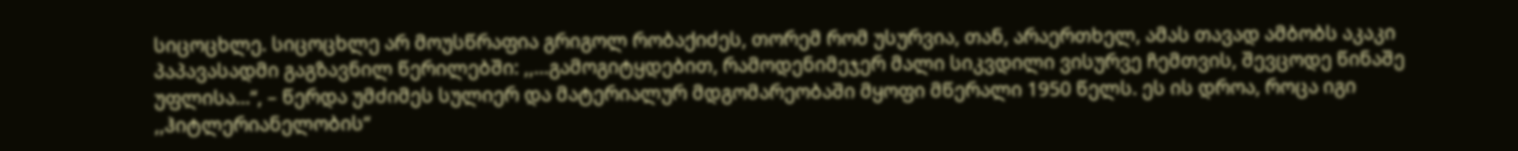სიცოცხლე. სიცოცხლე არ მოუსწრაფია გრიგოლ რობაქიძეს, თორემ რომ უსურვია, თან, არაერთხელ, ამას თავად ამბობს აკაკი პაპავასადმი გაგზავნილ წერილებში: ,,…გამოგიტყდებით, რამოდენიმეჯერ მალი სიკვდილი ვისურვე ჩემთვის, შევცოდე წინაშე უფლისა…“, – წერდა უმძიმეს სულიერ და მატერიალურ მდგომარეობაში მყოფი მწერალი 1950 წელს. ეს ის დროა, როცა იგი ,,ჰიტლერიანელობის“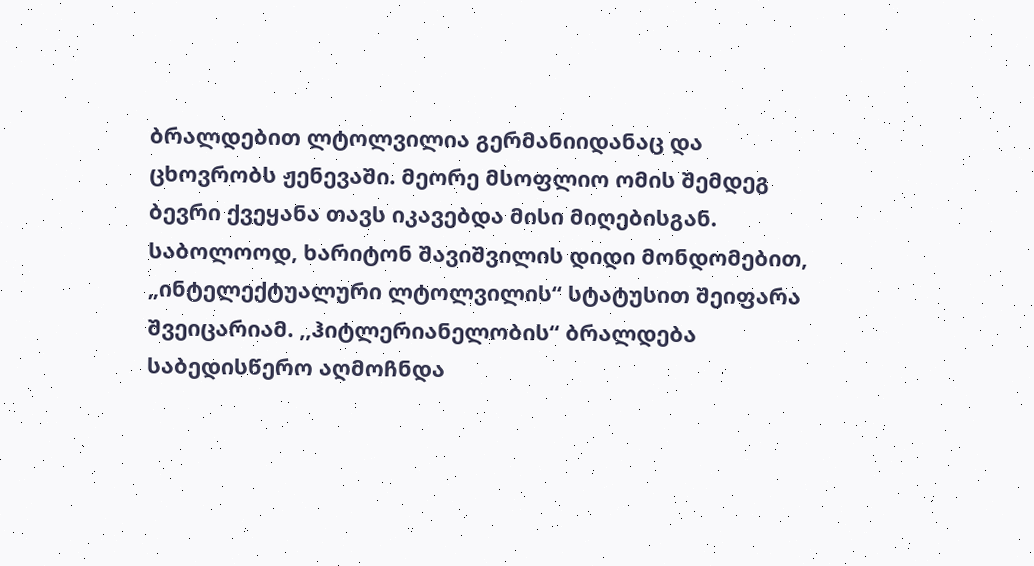ბრალდებით ლტოლვილია გერმანიიდანაც და ცხოვრობს ჟენევაში. მეორე მსოფლიო ომის შემდეგ ბევრი ქვეყანა თავს იკავებდა მისი მიღებისგან. საბოლოოდ, ხარიტონ შავიშვილის დიდი მონდომებით, „ინტელექტუალური ლტოლვილის“ სტატუსით შეიფარა შვეიცარიამ. ,,ჰიტლერიანელობის“ ბრალდება საბედისწერო აღმოჩნდა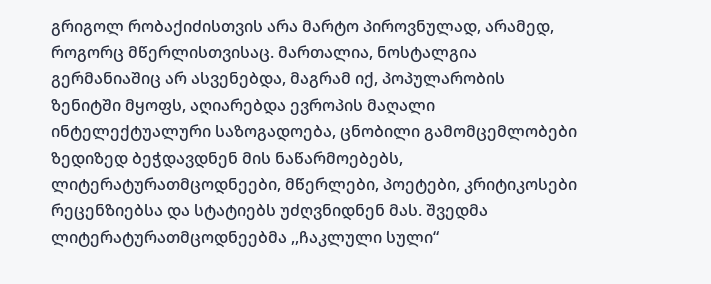გრიგოლ რობაქიძისთვის არა მარტო პიროვნულად, არამედ, როგორც მწერლისთვისაც. მართალია, ნოსტალგია გერმანიაშიც არ ასვენებდა, მაგრამ იქ, პოპულარობის ზენიტში მყოფს, აღიარებდა ევროპის მაღალი ინტელექტუალური საზოგადოება, ცნობილი გამომცემლობები ზედიზედ ბეჭდავდნენ მის ნაწარმოებებს, ლიტერატურათმცოდნეები, მწერლები, პოეტები, კრიტიკოსები რეცენზიებსა და სტატიებს უძღვნიდნენ მას. შვედმა ლიტერატურათმცოდნეებმა ,,ჩაკლული სული“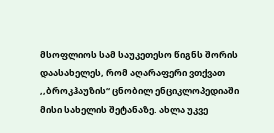მსოფლიოს სამ საუკეთესო წიგნს შორის დაასახელეს, რომ აღარაფერი ვთქვათ ,,ბროკჰაუზის“ ცნობილ ენციკლოპედიაში მისი სახელის შეტანაზე. ახლა უკვე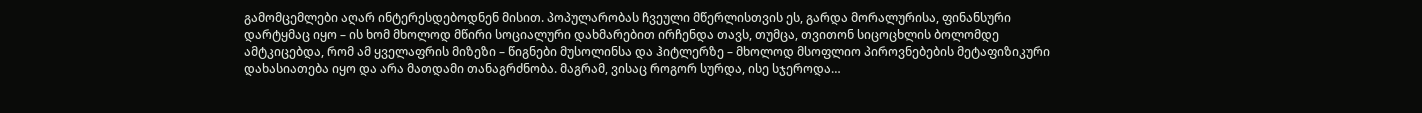გამომცემლები აღარ ინტერესდებოდნენ მისით. პოპულარობას ჩვეული მწერლისთვის ეს, გარდა მორალურისა, ფინანსური დარტყმაც იყო – ის ხომ მხოლოდ მწირი სოციალური დახმარებით ირჩენდა თავს, თუმცა, თვითონ სიცოცხლის ბოლომდე ამტკიცებდა, რომ ამ ყველაფრის მიზეზი – წიგნები მუსოლინსა და ჰიტლერზე – მხოლოდ მსოფლიო პიროვნებების მეტაფიზიკური დახასიათება იყო და არა მათდამი თანაგრძნობა. მაგრამ, ვისაც როგორ სურდა, ისე სჯეროდა…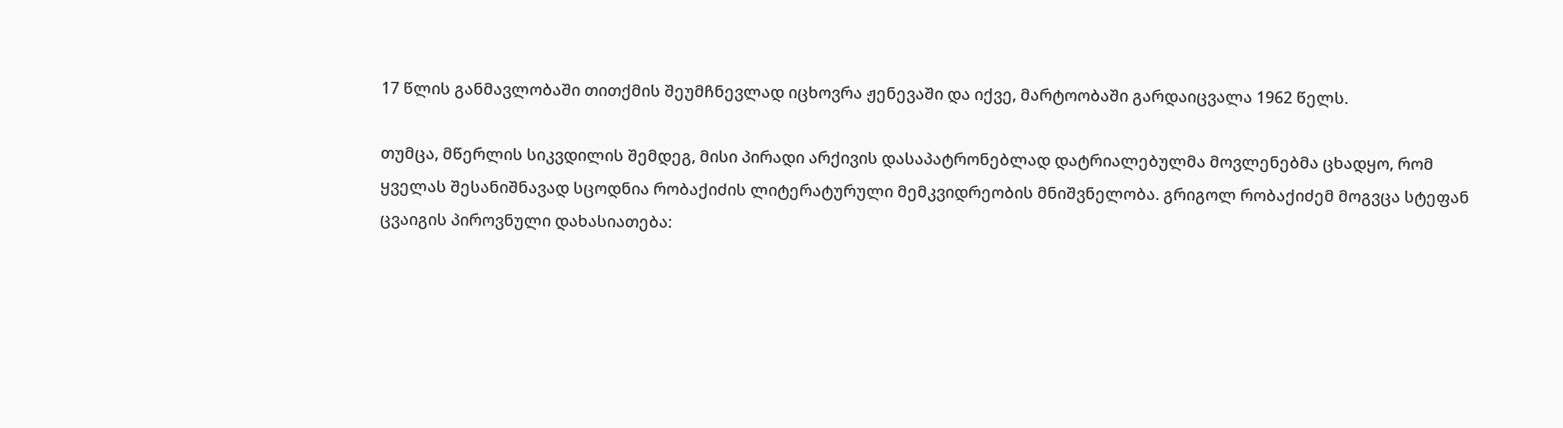17 წლის განმავლობაში თითქმის შეუმჩნევლად იცხოვრა ჟენევაში და იქვე, მარტოობაში გარდაიცვალა 1962 წელს.

თუმცა, მწერლის სიკვდილის შემდეგ, მისი პირადი არქივის დასაპატრონებლად დატრიალებულმა მოვლენებმა ცხადყო, რომ ყველას შესანიშნავად სცოდნია რობაქიძის ლიტერატურული მემკვიდრეობის მნიშვნელობა. გრიგოლ რობაქიძემ მოგვცა სტეფან ცვაიგის პიროვნული დახასიათება: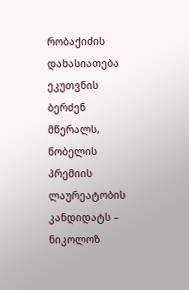რობაქიძის დახასიათება ეკუთვნის ბერძენ მწერალს, ნობელის პრემიის ლაურეატობის კანდიდატს – ნიკოლოზ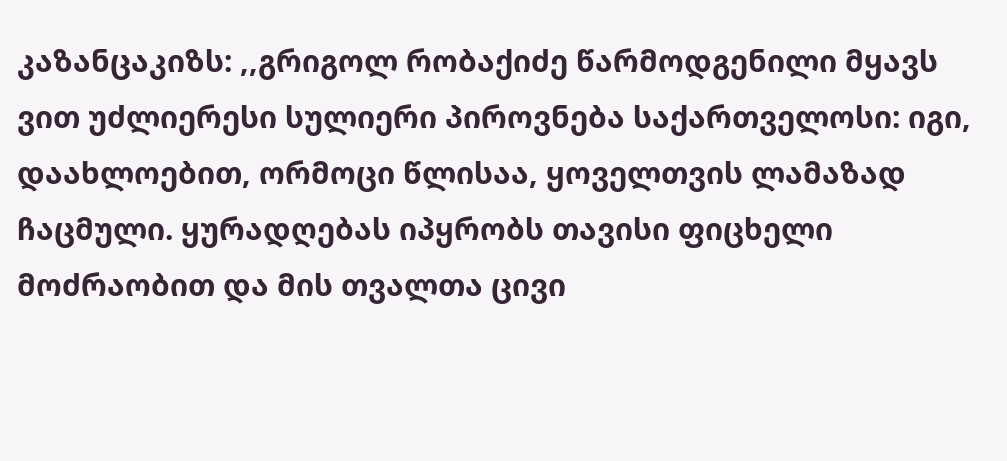კაზანცაკიზს: ,,გრიგოლ რობაქიძე წარმოდგენილი მყავს ვით უძლიერესი სულიერი პიროვნება საქართველოსი: იგი, დაახლოებით, ორმოცი წლისაა, ყოველთვის ლამაზად ჩაცმული. ყურადღებას იპყრობს თავისი ფიცხელი მოძრაობით და მის თვალთა ცივი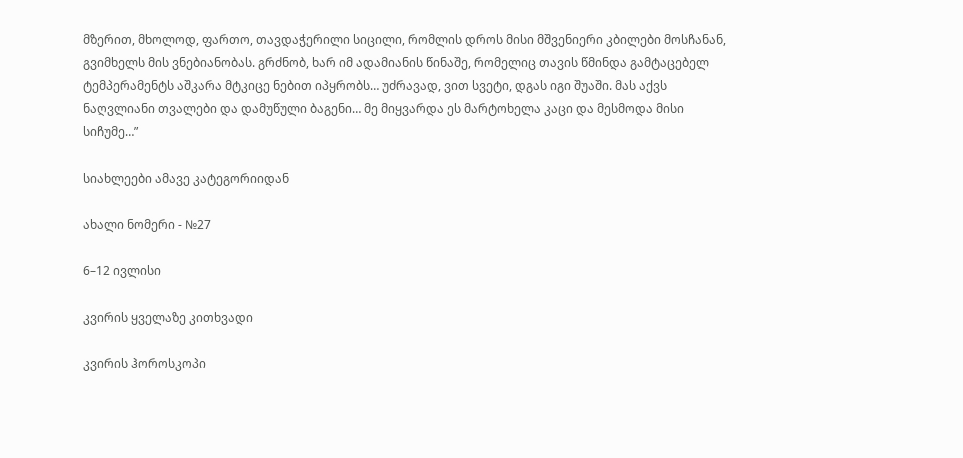მზერით, მხოლოდ, ფართო, თავდაჭერილი სიცილი, რომლის დროს მისი მშვენიერი კბილები მოსჩანან, გვიმხელს მის ვნებიანობას. გრძნობ, ხარ იმ ადამიანის წინაშე, რომელიც თავის წმინდა გამტაცებელ ტემპერამენტს აშკარა მტკიცე ნებით იპყრობს… უძრავად, ვით სვეტი, დგას იგი შუაში. მას აქვს ნაღვლიანი თვალები და დამუწული ბაგენი… მე მიყვარდა ეს მარტოხელა კაცი და მესმოდა მისი სიჩუმე…”

სიახლეები ამავე კატეგორიიდან

ახალი ნომერი - №27

6–12 ივლისი

კვირის ყველაზე კითხვადი

კვირის ჰოროსკოპი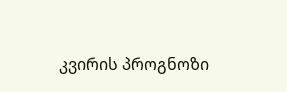კვირის პროგნოზი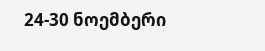24-30 ნოემბერი